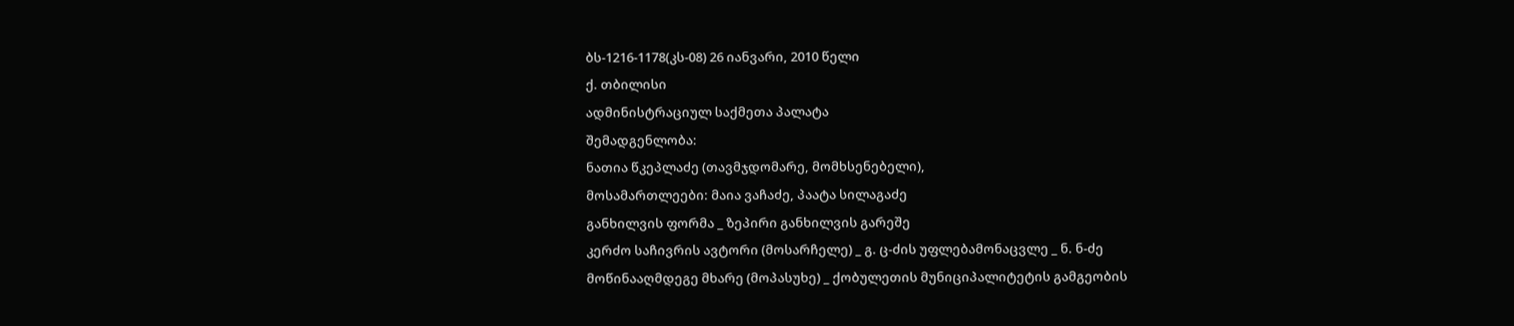ბს-1216-1178(კს-08) 26 იანვარი, 2010 წელი
ქ. თბილისი
ადმინისტრაციულ საქმეთა პალატა
შემადგენლობა:
ნათია წკეპლაძე (თავმჯდომარე, მომხსენებელი),
მოსამართლეები: მაია ვაჩაძე, პაატა სილაგაძე
განხილვის ფორმა _ ზეპირი განხილვის გარეშე
კერძო საჩივრის ავტორი (მოსარჩელე) _ გ. ც-ძის უფლებამონაცვლე _ ნ. ნ-ძე
მოწინააღმდეგე მხარე (მოპასუხე) _ ქობულეთის მუნიციპალიტეტის გამგეობის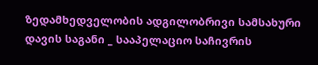ზედამხედველობის ადგილობრივი სამსახური
დავის საგანი _ სააპელაციო საჩივრის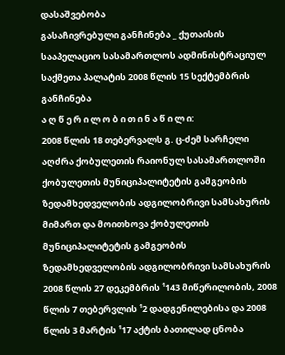დასაშვებობა
გასაჩივრებული განჩინება _ ქუთაისის სააპელაციო სასამართლოს ადმინისტრაციულ საქმეთა პალატის 2008 წლის 15 სექტემბრის განჩინება
ა ღ წ ე რ ი ლ ო ბ ი თ ი ნ ა წ ი ლ ი:
2008 წლის 18 თებერვალს გ. ც-ძემ სარჩელი აღძრა ქობულეთის რაიონულ სასამართლოში ქობულეთის მუნიციპალიტეტის გამგეობის ზედამხედველობის ადგილობრივი სამსახურის მიმართ და მოითხოვა ქობულეთის მუნიციპალიტეტის გამგეობის ზედამხედველობის ადგილობრივი სამსახურის 2008 წლის 27 დეკემბრის ¹143 მიწერილობის, 2008 წლის 7 თებერვლის ¹2 დადგენილებისა და 2008 წლის 3 მარტის ¹17 აქტის ბათილად ცნობა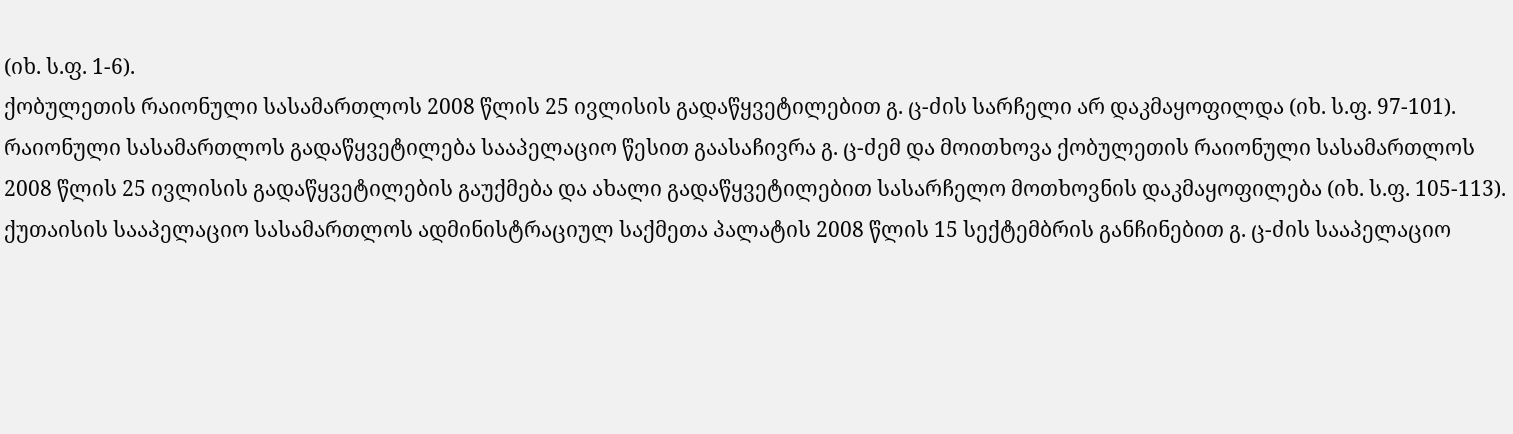(იხ. ს.ფ. 1-6).
ქობულეთის რაიონული სასამართლოს 2008 წლის 25 ივლისის გადაწყვეტილებით გ. ც-ძის სარჩელი არ დაკმაყოფილდა (იხ. ს.ფ. 97-101).
რაიონული სასამართლოს გადაწყვეტილება სააპელაციო წესით გაასაჩივრა გ. ც-ძემ და მოითხოვა ქობულეთის რაიონული სასამართლოს 2008 წლის 25 ივლისის გადაწყვეტილების გაუქმება და ახალი გადაწყვეტილებით სასარჩელო მოთხოვნის დაკმაყოფილება (იხ. ს.ფ. 105-113).
ქუთაისის სააპელაციო სასამართლოს ადმინისტრაციულ საქმეთა პალატის 2008 წლის 15 სექტემბრის განჩინებით გ. ც-ძის სააპელაციო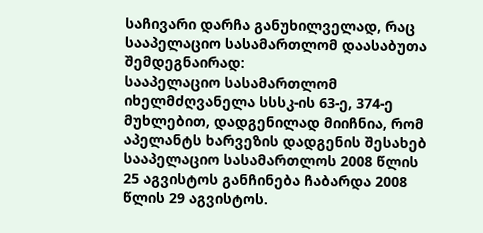საჩივარი დარჩა განუხილველად, რაც სააპელაციო სასამართლომ დაასაბუთა შემდეგნაირად:
სააპელაციო სასამართლომ იხელმძღვანელა სსსკ-ის 63-ე, 374-ე მუხლებით, დადგენილად მიიჩნია, რომ აპელანტს ხარვეზის დადგენის შესახებ სააპელაციო სასამართლოს 2008 წლის 25 აგვისტოს განჩინება ჩაბარდა 2008 წლის 29 აგვისტოს.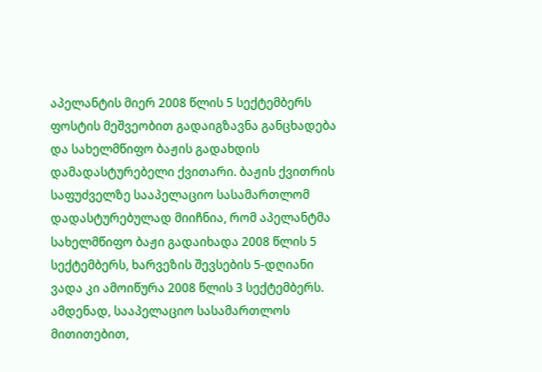აპელანტის მიერ 2008 წლის 5 სექტემბერს ფოსტის მეშვეობით გადაიგზავნა განცხადება და სახელმწიფო ბაჟის გადახდის დამადასტურებელი ქვითარი. ბაჟის ქვითრის საფუძველზე სააპელაციო სასამართლომ დადასტურებულად მიიჩნია, რომ აპელანტმა სახელმწიფო ბაჟი გადაიხადა 2008 წლის 5 სექტემბერს, ხარვეზის შევსების 5-დღიანი ვადა კი ამოიწურა 2008 წლის 3 სექტემბერს.
ამდენად, სააპელაციო სასამართლოს მითითებით,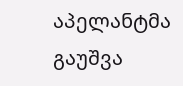აპელანტმა გაუშვა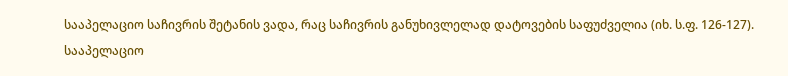სააპელაციო საჩივრის შეტანის ვადა, რაც საჩივრის განუხივლელად დატოვების საფუძველია (იხ. ს.ფ. 126-127).
სააპელაციო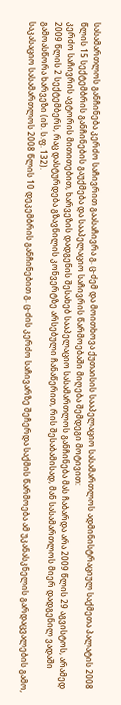სასამართლოს განჩინება კერძო საჩივრით გაასაჩივრა გ. ც-ძემ და მოითხოვა ქუთაისის სააპელაციო სასამართლოს ადმინისტრაციულ საქმეთა პალატის 2008 წლის 15 სექტემბრის განჩინების გაუქმება და სააპელაციო საჩივრის წარმოებაში მიღება შემდეგი მოტივით:
კერძო საჩივრის ავტორის მითითებით, ხარვეზის დადგენის შესახებ სააპელაციო სასამართლოს განჩინება მას ჩაბარდა არა 2009 წლის 29 აგვისტოს, არამედ 2009 წლის 2 სექტემბერს, რაც დასტურდება გზავნილის კონვერტზე არსებული ჩანაწერით, რის შესაბამისად, მან სასამართლოს მიერ დადგენილ ვადაში გამოასწორა ხარვეზი (იხ. ს.ფ. 132).
საკასაციო სასამართლოს 2008 წლის 10 დეკემბრის განჩინებით გ. ც-ძის კერძო საჩივარზე შეჩერდა საქმის წარმოება ამ უკანასკნელის გარდაცვალების გამო,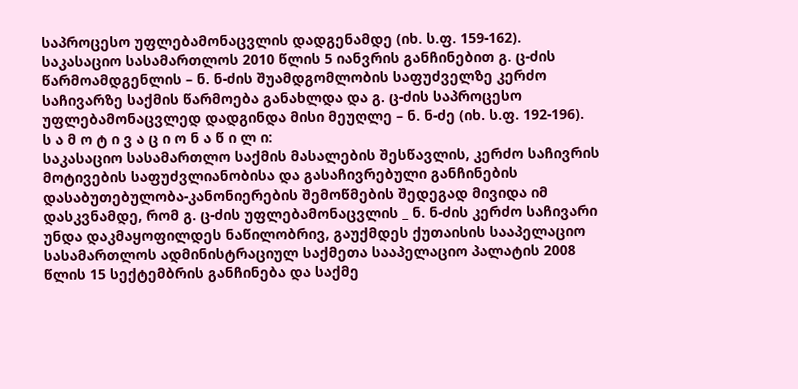საპროცესო უფლებამონაცვლის დადგენამდე (იხ. ს.ფ. 159-162).
საკასაციო სასამართლოს 2010 წლის 5 იანვრის განჩინებით გ. ც-ძის წარმოამდგენლის – ნ. ნ-ძის შუამდგომლობის საფუძველზე კერძო საჩივარზე საქმის წარმოება განახლდა და გ. ც-ძის საპროცესო უფლებამონაცვლედ დადგინდა მისი მეუღლე – ნ. ნ-ძე (იხ. ს.ფ. 192-196).
ს ა მ ო ტ ი ვ ა ც ი ო ნ ა წ ი ლ ი:
საკასაციო სასამართლო საქმის მასალების შესწავლის, კერძო საჩივრის მოტივების საფუძვლიანობისა და გასაჩივრებული განჩინების დასაბუთებულობა-კანონიერების შემოწმების შედეგად მივიდა იმ დასკვნამდე, რომ გ. ც-ძის უფლებამონაცვლის _ ნ. ნ-ძის კერძო საჩივარი უნდა დაკმაყოფილდეს ნაწილობრივ, გაუქმდეს ქუთაისის სააპელაციო სასამართლოს ადმინისტრაციულ საქმეთა სააპელაციო პალატის 2008 წლის 15 სექტემბრის განჩინება და საქმე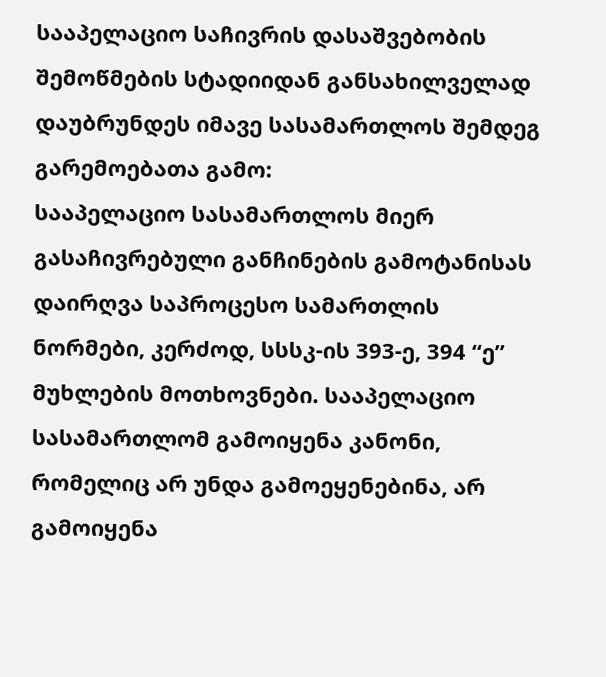სააპელაციო საჩივრის დასაშვებობის შემოწმების სტადიიდან განსახილველად დაუბრუნდეს იმავე სასამართლოს შემდეგ გარემოებათა გამო:
სააპელაციო სასამართლოს მიერ გასაჩივრებული განჩინების გამოტანისას დაირღვა საპროცესო სამართლის ნორმები, კერძოდ, სსსკ-ის 393-ე, 394 “ე” მუხლების მოთხოვნები. სააპელაციო სასამართლომ გამოიყენა კანონი, რომელიც არ უნდა გამოეყენებინა, არ გამოიყენა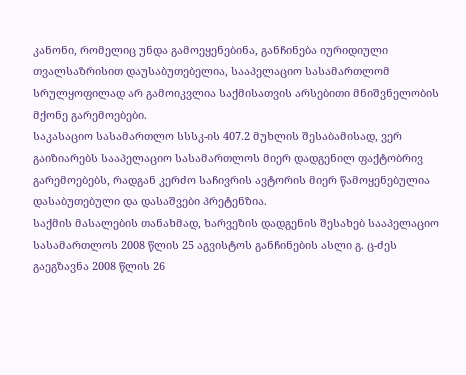კანონი, რომელიც უნდა გამოეყენებინა, განჩინება იურიდიული თვალსაზრისით დაუსაბუთებელია, სააპელაციო სასამართლომ სრულყოფილად არ გამოიკვლია საქმისათვის არსებითი მნიშვნელობის მქონე გარემოებები.
საკასაციო სასამართლო სსსკ-ის 407.2 მუხლის შესაბამისად, ვერ გაიზიარებს სააპელაციო სასამართლოს მიერ დადგენილ ფაქტობრივ გარემოებებს, რადგან კერძო საჩივრის ავტორის მიერ წამოყენებულია დასაბუთებული და დასაშვები პრეტენზია.
საქმის მასალების თანახმად, ხარვეზის დადგენის შესახებ სააპელაციო სასამართლოს 2008 წლის 25 აგვისტოს განჩინების ასლი გ. ც-ძეს გაეგზავნა 2008 წლის 26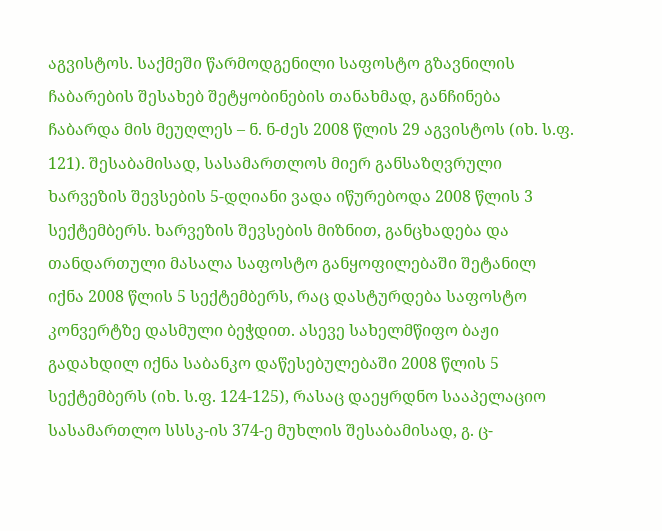აგვისტოს. საქმეში წარმოდგენილი საფოსტო გზავნილის ჩაბარების შესახებ შეტყობინების თანახმად, განჩინება ჩაბარდა მის მეუღლეს – ნ. ნ-ძეს 2008 წლის 29 აგვისტოს (იხ. ს.ფ. 121). შესაბამისად, სასამართლოს მიერ განსაზღვრული ხარვეზის შევსების 5-დღიანი ვადა იწურებოდა 2008 წლის 3 სექტემბერს. ხარვეზის შევსების მიზნით, განცხადება და თანდართული მასალა საფოსტო განყოფილებაში შეტანილ იქნა 2008 წლის 5 სექტემბერს, რაც დასტურდება საფოსტო კონვერტზე დასმული ბეჭდით. ასევე სახელმწიფო ბაჟი გადახდილ იქნა საბანკო დაწესებულებაში 2008 წლის 5 სექტემბერს (იხ. ს.ფ. 124-125), რასაც დაეყრდნო სააპელაციო სასამართლო სსსკ-ის 374-ე მუხლის შესაბამისად, გ. ც-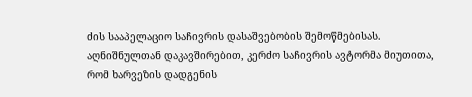ძის სააპელაციო საჩივრის დასაშვებობის შემოწმებისას.
აღნიშნულთან დაკავშირებით, კერძო საჩივრის ავტორმა მიუთითა, რომ ხარვეზის დადგენის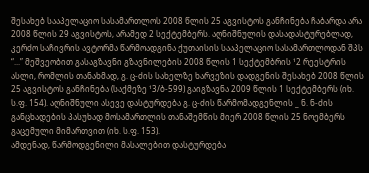შესახებ სააპელაციო სასამართლოს 2008 წლის 25 აგვისტოს განჩინება ჩაბარდა არა 2008 წლის 29 აგვისტოს, არამედ 2 სექტემბერს. აღნიშნულის დასადასტურებლად, კერძო საჩივრის ავტორმა წარმოადგინა ქუთაისის სააპელაციო სასამართლოდან შპს “...” მეშვეობით გასაგზავნი გზავნილების 2008 წლის 1 სექტემბრის ¹2 რეესტრის ასლი, რომლის თანახმად, გ. ც-ძის სახელზე ხარვეზის დადგენის შესახებ 2008 წლის 25 აგვისტოს განჩინება (საქმეზე ¹3/ბ-599) გაიგზავნა 2009 წლის 1 სექტემბერს (იხ. ს.ფ. 154). აღნიშნული ასევე დასტურდება გ. ც-ძის წარმომადგენლის _ ნ. ნ-ძის განცხადების პასუხად მოსამართლის თანაშემწის მიერ 2008 წლის 25 ნოემბერს გაცემული მიმართვით (იხ. ს.ფ. 153).
ამდენად, წარმოდგენილი მასალებით დასტურდება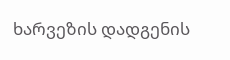ხარვეზის დადგენის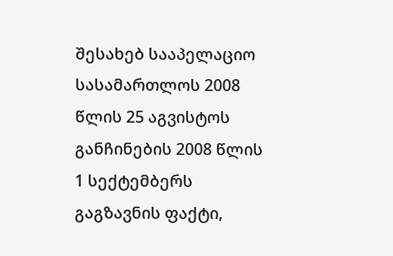შესახებ სააპელაციო სასამართლოს 2008 წლის 25 აგვისტოს განჩინების 2008 წლის 1 სექტემბერს გაგზავნის ფაქტი,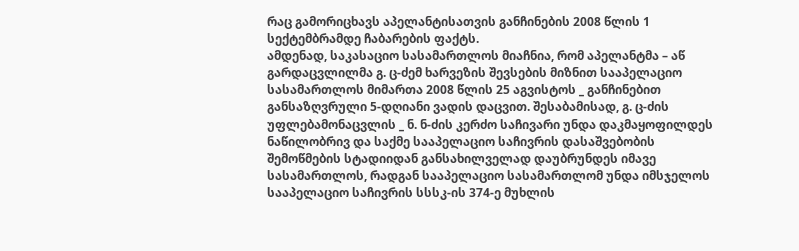რაც გამორიცხავს აპელანტისათვის განჩინების 2008 წლის 1 სექტემბრამდე ჩაბარების ფაქტს.
ამდენად, საკასაციო სასამართლოს მიაჩნია, რომ აპელანტმა – აწ გარდაცვლილმა გ. ც-ძემ ხარვეზის შევსების მიზნით სააპელაციო სასამართლოს მიმართა 2008 წლის 25 აგვისტოს _ განჩინებით განსაზღვრული 5-დღიანი ვადის დაცვით. შესაბამისად, გ. ც-ძის უფლებამონაცვლის _ ნ. ნ-ძის კერძო საჩივარი უნდა დაკმაყოფილდეს ნაწილობრივ და საქმე სააპელაციო საჩივრის დასაშვებობის შემოწმების სტადიიდან განსახილველად დაუბრუნდეს იმავე სასამართლოს, რადგან სააპელაციო სასამართლომ უნდა იმსჯელოს სააპელაციო საჩივრის სსსკ-ის 374-ე მუხლის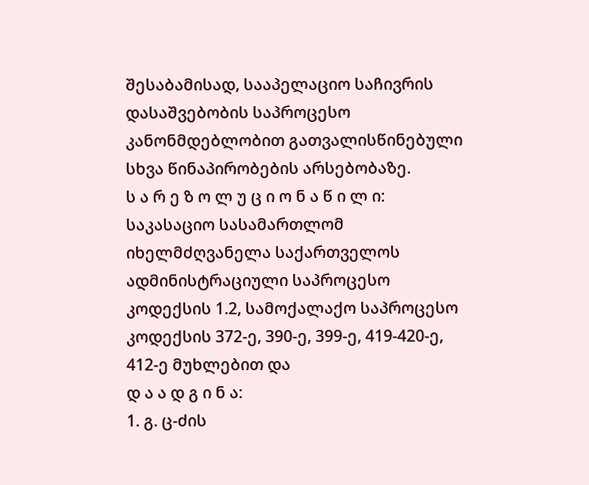შესაბამისად, სააპელაციო საჩივრის დასაშვებობის საპროცესო კანონმდებლობით გათვალისწინებული სხვა წინაპირობების არსებობაზე.
ს ა რ ე ზ ო ლ უ ც ი ო ნ ა წ ი ლ ი:
საკასაციო სასამართლომ იხელმძღვანელა საქართველოს ადმინისტრაციული საპროცესო კოდექსის 1.2, სამოქალაქო საპროცესო კოდექსის 372-ე, 390-ე, 399-ე, 419-420-ე, 412-ე მუხლებით და
დ ა ა დ გ ი ნ ა:
1. გ. ც-ძის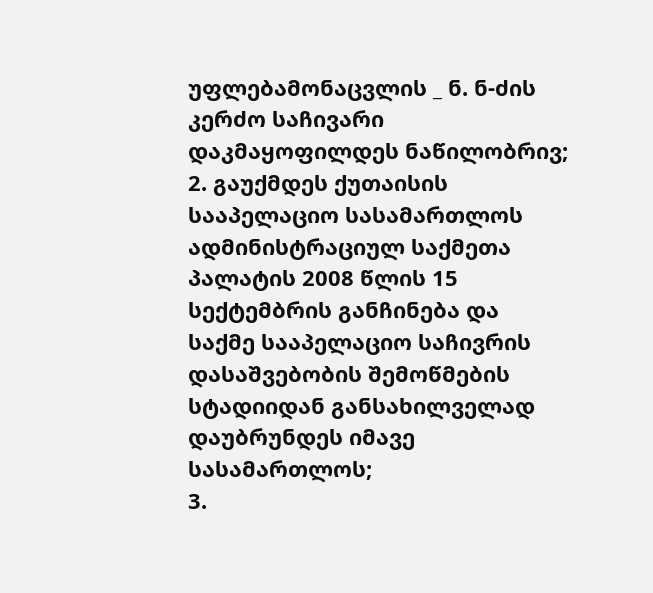უფლებამონაცვლის _ ნ. ნ-ძის კერძო საჩივარი დაკმაყოფილდეს ნაწილობრივ;
2. გაუქმდეს ქუთაისის სააპელაციო სასამართლოს ადმინისტრაციულ საქმეთა პალატის 2008 წლის 15 სექტემბრის განჩინება და საქმე სააპელაციო საჩივრის დასაშვებობის შემოწმების სტადიიდან განსახილველად დაუბრუნდეს იმავე სასამართლოს;
3.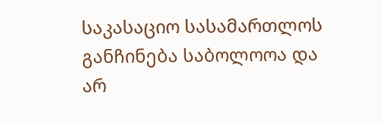საკასაციო სასამართლოს განჩინება საბოლოოა და არ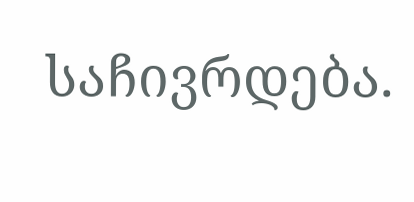საჩივრდება.